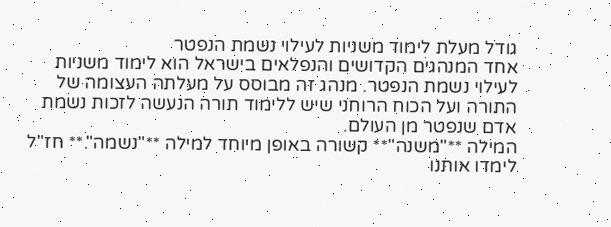גודל מעלת לימוד משניות לעילוי נשמת הנפטר
אחד המנהגים הקדושים והנפלאים בישראל הוא לימוד משניות לעילוי נשמת הנפטר. מנהג זה מבוסס על מעלתה העצומה של התורה ועל הכוח הרוחני שיש ללימוד תורה הנעשה לזכות נשמת אדם שנפטר מן העולם.
המילה **"משנה"** קשורה באופן מיוחד למילה **"נשמה".** חז"ל לימדו אותנו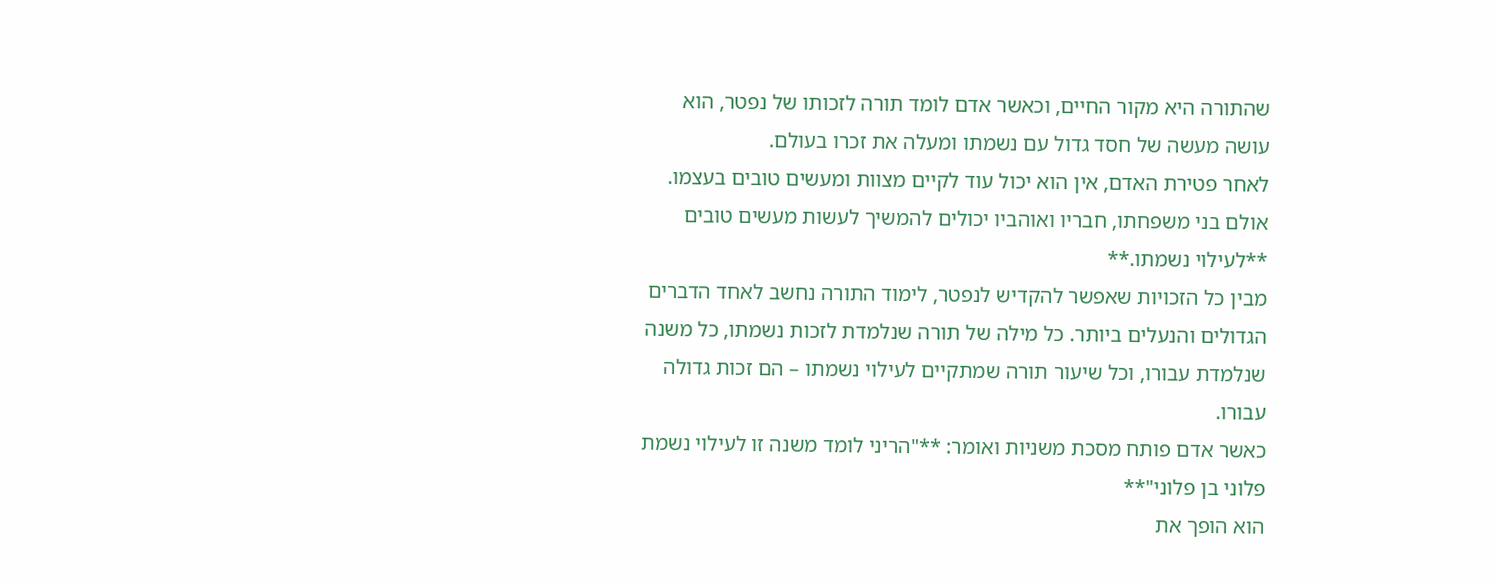שהתורה היא מקור החיים, וכאשר אדם לומד תורה לזכותו של נפטר, הוא עושה מעשה של חסד גדול עם נשמתו ומעלה את זכרו בעולם.
לאחר פטירת האדם, אין הוא יכול עוד לקיים מצוות ומעשים טובים בעצמו. אולם בני משפחתו, חבריו ואוהביו יכולים להמשיך לעשות מעשים טובים **לעילוי נשמתו.**
מבין כל הזכויות שאפשר להקדיש לנפטר, לימוד התורה נחשב לאחד הדברים הגדולים והנעלים ביותר. כל מילה של תורה שנלמדת לזכות נשמתו, כל משנה שנלמדת עבורו, וכל שיעור תורה שמתקיים לעילוי נשמתו – הם זכות גדולה עבורו.
כאשר אדם פותח מסכת משניות ואומר: **"הריני לומד משנה זו לעילוי נשמת פלוני בן פלוני"**
הוא הופך את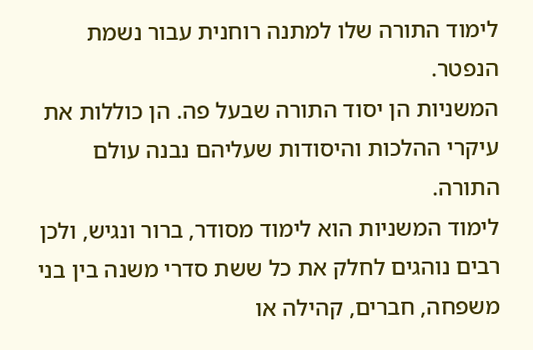לימוד התורה שלו למתנה רוחנית עבור נשמת הנפטר.
המשניות הן יסוד התורה שבעל פה. הן כוללות את עיקרי ההלכות והיסודות שעליהם נבנה עולם התורה.
לימוד המשניות הוא לימוד מסודר, ברור ונגיש, ולכן רבים נוהגים לחלק את כל ששת סדרי משנה בין בני משפחה, חברים, קהילה או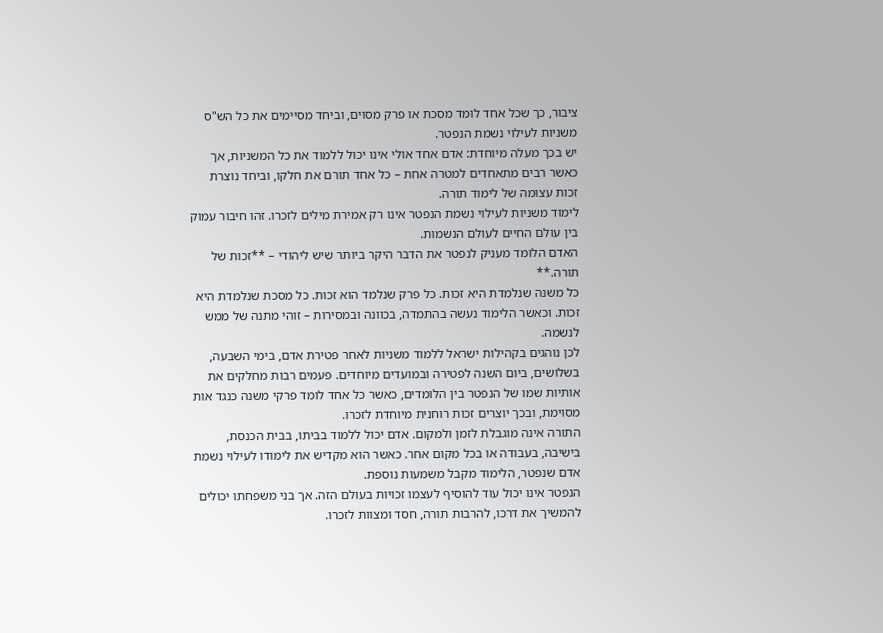ציבור, כך שכל אחד לומד מסכת או פרק מסוים, וביחד מסיימים את כל הש"ס משניות לעילוי נשמת הנפטר.
יש בכך מעלה מיוחדת: אדם אחד אולי אינו יכול ללמוד את כל המשניות, אך כאשר רבים מתאחדים למטרה אחת – כל אחד תורם את חלקו, וביחד נוצרת זכות עצומה של לימוד תורה.
לימוד משניות לעילוי נשמת הנפטר אינו רק אמירת מילים לזכרו. זהו חיבור עמוק בין עולם החיים לעולם הנשמות.
האדם הלומד מעניק לנפטר את הדבר היקר ביותר שיש ליהודי – **זכות של תורה.**
כל משנה שנלמדת היא זכות. כל פרק שנלמד הוא זכות. כל מסכת שנלמדת היא זכות. וכאשר הלימוד נעשה בהתמדה, בכוונה ובמסירות – זוהי מתנה של ממש לנשמה.
לכן נוהגים בקהילות ישראל ללמוד משניות לאחר פטירת אדם, בימי השבעה, בשלושים, ביום השנה לפטירה ובמועדים מיוחדים. פעמים רבות מחלקים את אותיות שמו של הנפטר בין הלומדים, כאשר כל אחד לומד פרקי משנה כנגד אות מסוימת, ובכך יוצרים זכות רוחנית מיוחדת לזכרו.
התורה אינה מוגבלת לזמן ולמקום. אדם יכול ללמוד בביתו, בבית הכנסת, בישיבה, בעבודה או בכל מקום אחר. כאשר הוא מקדיש את לימודו לעילוי נשמת אדם שנפטר, הלימוד מקבל משמעות נוספת.
הנפטר אינו יכול עוד להוסיף לעצמו זכויות בעולם הזה. אך בני משפחתו יכולים להמשיך את דרכו, להרבות תורה, חסד ומצוות לזכרו.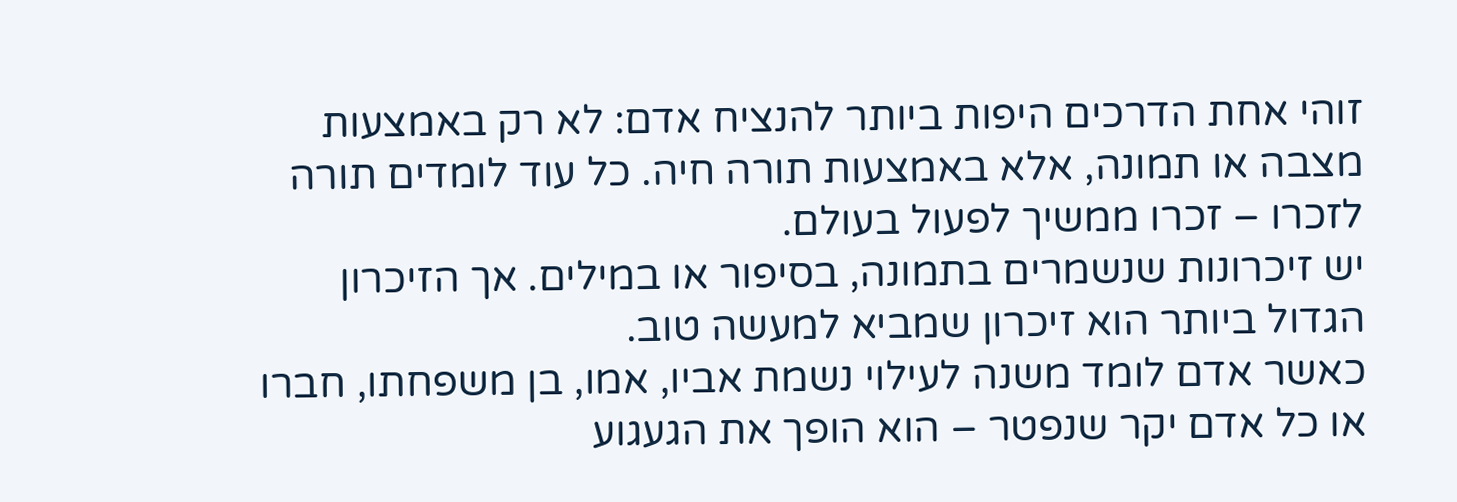זוהי אחת הדרכים היפות ביותר להנציח אדם: לא רק באמצעות מצבה או תמונה, אלא באמצעות תורה חיה. כל עוד לומדים תורה לזכרו – זכרו ממשיך לפעול בעולם.
יש זיכרונות שנשמרים בתמונה, בסיפור או במילים. אך הזיכרון הגדול ביותר הוא זיכרון שמביא למעשה טוב.
כאשר אדם לומד משנה לעילוי נשמת אביו, אמו, בן משפחתו, חברו או כל אדם יקר שנפטר – הוא הופך את הגעגוע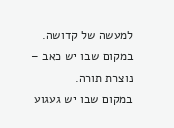למעשה של קדושה.
במקום שבו יש כאב – נוצרת תורה.
במקום שבו יש געגוע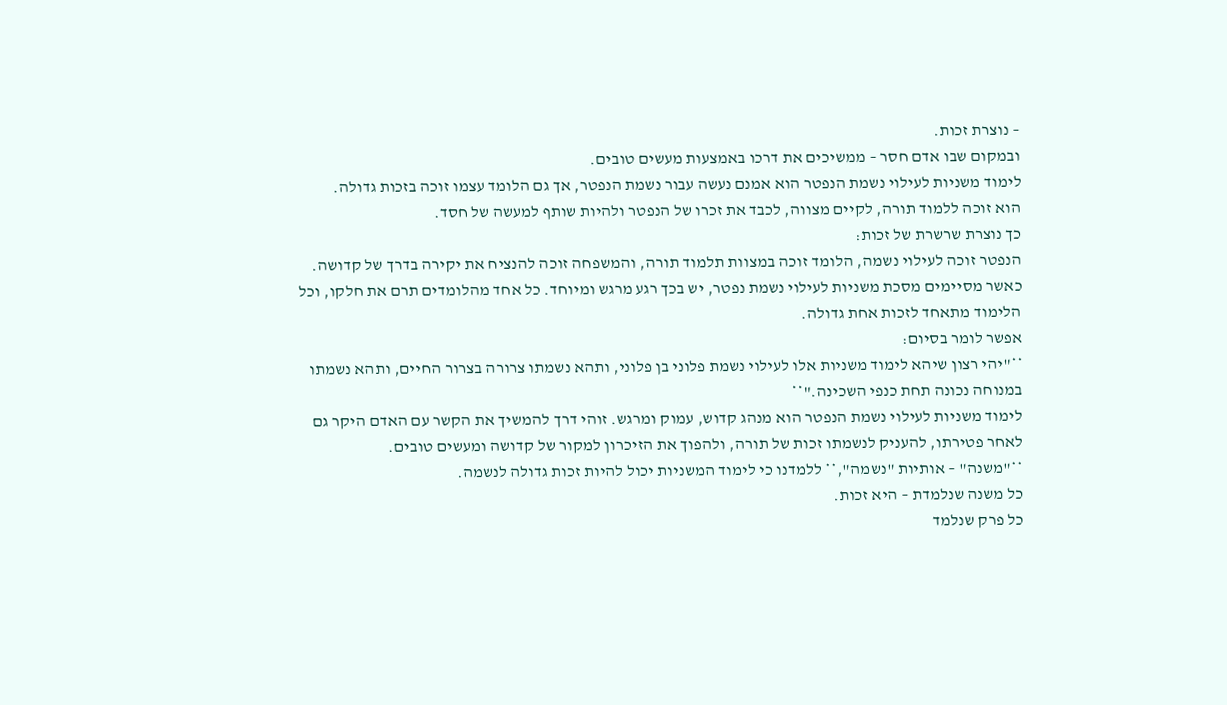– נוצרת זכות.
ובמקום שבו אדם חסר – ממשיכים את דרכו באמצעות מעשים טובים.
לימוד משניות לעילוי נשמת הנפטר הוא אמנם נעשה עבור נשמת הנפטר, אך גם הלומד עצמו זוכה בזכות גדולה.
הוא זוכה ללמוד תורה, לקיים מצווה, לכבד את זכרו של הנפטר ולהיות שותף למעשה של חסד.
כך נוצרת שרשרת של זכות:
הנפטר זוכה לעילוי נשמה, הלומד זוכה במצוות תלמוד תורה, והמשפחה זוכה להנציח את יקירה בדרך של קדושה.
כאשר מסיימים מסכת משניות לעילוי נשמת נפטר, יש בכך רגע מרגש ומיוחד. כל אחד מהלומדים תרם את חלקו, וכל הלימוד מתאחד לזכות אחת גדולה.
אפשר לומר בסיום:
**"יהי רצון שיהא לימוד משניות אלו לעילוי נשמת פלוני בן פלוני, ותהא נשמתו צרורה בצרור החיים, ותהא נשמתו במנוחה נכונה תחת כנפי השכינה."**
לימוד משניות לעילוי נשמת הנפטר הוא מנהג קדוש, עמוק ומרגש. זוהי דרך להמשיך את הקשר עם האדם היקר גם לאחר פטירתו, להעניק לנשמתו זכות של תורה, ולהפוך את הזיכרון למקור של קדושה ומעשים טובים.
**"משנה" – אותיות "נשמה",** ללמדנו כי לימוד המשניות יכול להיות זכות גדולה לנשמה.
כל משנה שנלמדת – היא זכות.
כל פרק שנלמד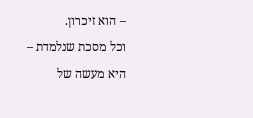– הוא זיכרון.
וכל מסכת שנלמדת – היא מעשה של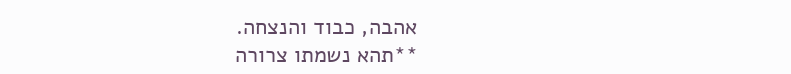אהבה, כבוד והנצחה.
**תהא נשמתו צרורה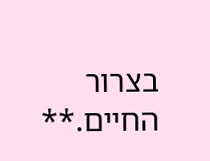בצרור החיים.**